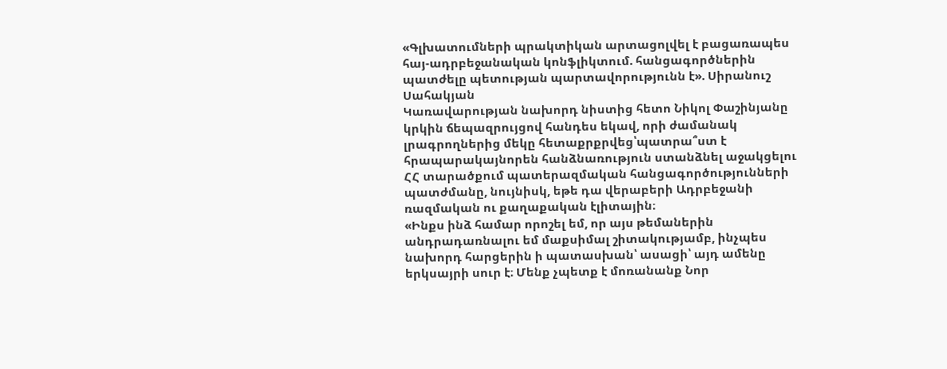«Գլխատումների պրակտիկան արտացոլվել է բացառապես հայ-ադրբեջանական կոնֆլիկտում. հանցագործներին պատժելը պետության պարտավորությունն է». Սիրանուշ Սահակյան
Կառավարության նախորդ նիստից հետո Նիկոլ Փաշինյանը կրկին ճեպազրույցով հանդես եկավ, որի ժամանակ լրագրողներից մեկը հետաքրքրվեց՝պատրա՞ստ է հրապարակայնորեն հանձնառություն ստանձնել աջակցելու ՀՀ տարածքում պատերազմական հանցագործությունների պատժմանը, նույնիսկ, եթե դա վերաբերի Ադրբեջանի ռազմական ու քաղաքական էլիտային։
«Ինքս ինձ համար որոշել եմ, որ այս թեմաներին անդրադառնալու եմ մաքսիմալ շիտակությամբ, ինչպես նախորդ հարցերին ի պատասխան՝ ասացի՝ այդ ամենը երկսայրի սուր է։ Մենք չպետք է մոռանանք Նոր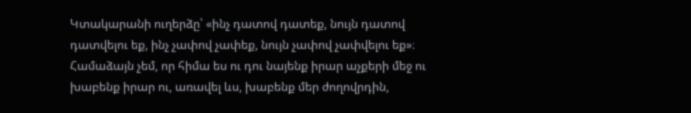Կտակարանի ուղերձը՝ «ինչ դատով դատեք, նույն դատով դատվելու եք, ինչ չափով չափեք, նույն չափով չափվելու եք»։ Համաձայն չեմ, որ հիմա ես ու դու նայենք իրար աչքերի մեջ ու խաբենք իրար ու, առավել ևս, խաբենք մեր ժողովրդին,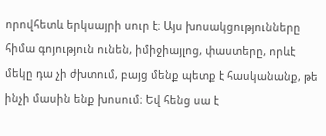որովհետև երկսայրի սուր է։ Այս խոսակցությունները հիմա գոյություն ունեն, իմիջիայլոց, փաստերը, որևէ մեկը դա չի ժխտում, բայց մենք պետք է հասկանանք, թե ինչի մասին ենք խոսում։ Եվ հենց սա է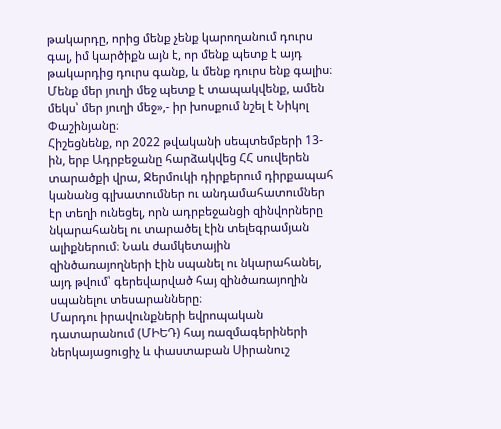թակարդը, որից մենք չենք կարողանում դուրս գալ, իմ կարծիքն այն է, որ մենք պետք է այդ թակարդից դուրս գանք, և մենք դուրս ենք գալիս։ Մենք մեր յուղի մեջ պետք է տապակվենք, ամեն մեկս՝ մեր յուղի մեջ»,- իր խոսքում նշել է Նիկոլ Փաշինյանը։
Հիշեցնենք, որ 2022 թվականի սեպտեմբերի 13-ին, երբ Ադրբեջանը հարձակվեց ՀՀ սուվերեն տարածքի վրա, Ջերմուկի դիրքերում դիրքապահ կանանց գլխատումներ ու անդամահատումներ էր տեղի ունեցել, որն ադրբեջանցի զինվորները նկարահանել ու տարածել էին տելեգրամյան ալիքներում։ Նաև ժամկետային զինծառայողների էին սպանել ու նկարահանել, այդ թվում՝ գերեվարված հայ զինծառայողին սպանելու տեսարանները։
Մարդու իրավունքների եվրոպական դատարանում (ՄԻԵԴ) հայ ռազմագերիների ներկայացուցիչ և փաստաբան Սիրանուշ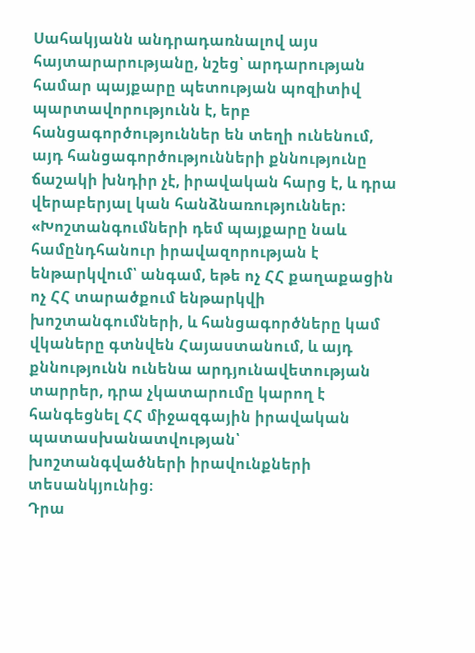Սահակյանն անդրադառնալով այս հայտարարությանը, նշեց՝ արդարության համար պայքարը պետության պոզիտիվ պարտավորությունն է, երբ հանցագործություններ են տեղի ունենում, այդ հանցագործությունների քննությունը ճաշակի խնդիր չէ, իրավական հարց է, և դրա վերաբերյալ կան հանձնառություններ։
«Խոշտանգումների դեմ պայքարը նաև համընդհանուր իրավազորության է ենթարկվում՝ անգամ, եթե ոչ ՀՀ քաղաքացին ոչ ՀՀ տարածքում ենթարկվի խոշտանգումների, և հանցագործները կամ վկաները գտնվեն Հայաստանում, և այդ քննությունն ունենա արդյունավետության տարրեր, դրա չկատարումը կարող է հանգեցնել ՀՀ միջազգային իրավական պատասխանատվության՝ խոշտանգվածների իրավունքների տեսանկյունից։
Դրա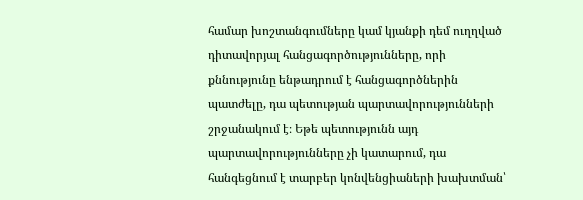համար խոշտանգումները կամ կյանքի դեմ ուղղված դիտավորյալ հանցագործությունները, որի քննությունը ենթադրում է հանցագործներին պատժելը, դա պետության պարտավորությունների շրջանակում է։ Եթե պետությունն այդ պարտավորությունները չի կատարում, դա հանգեցնում է տարբեր կոնվենցիաների խախտման՝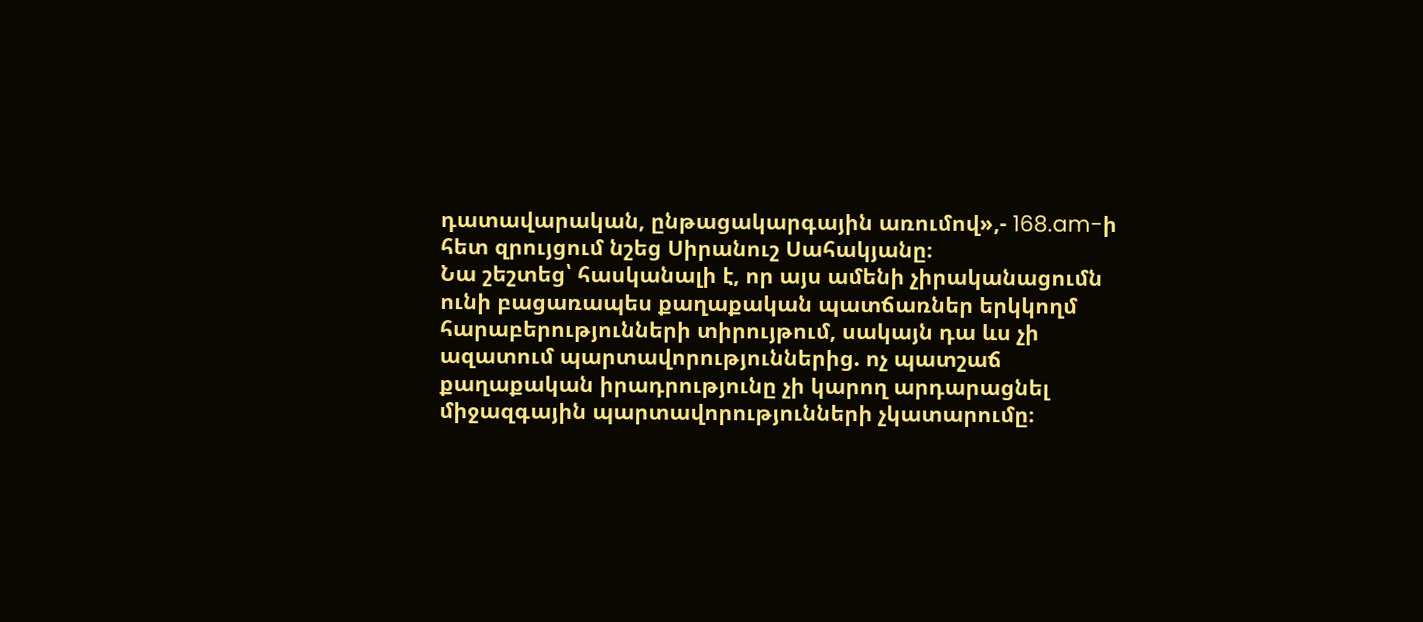դատավարական, ընթացակարգային առումով»,- 168.am-ի հետ զրույցում նշեց Սիրանուշ Սահակյանը։
Նա շեշտեց՝ հասկանալի է, որ այս ամենի չիրականացումն ունի բացառապես քաղաքական պատճառներ երկկողմ հարաբերությունների տիրույթում, սակայն դա ևս չի ազատում պարտավորություններից. ոչ պատշաճ քաղաքական իրադրությունը չի կարող արդարացնել միջազգային պարտավորությունների չկատարումը։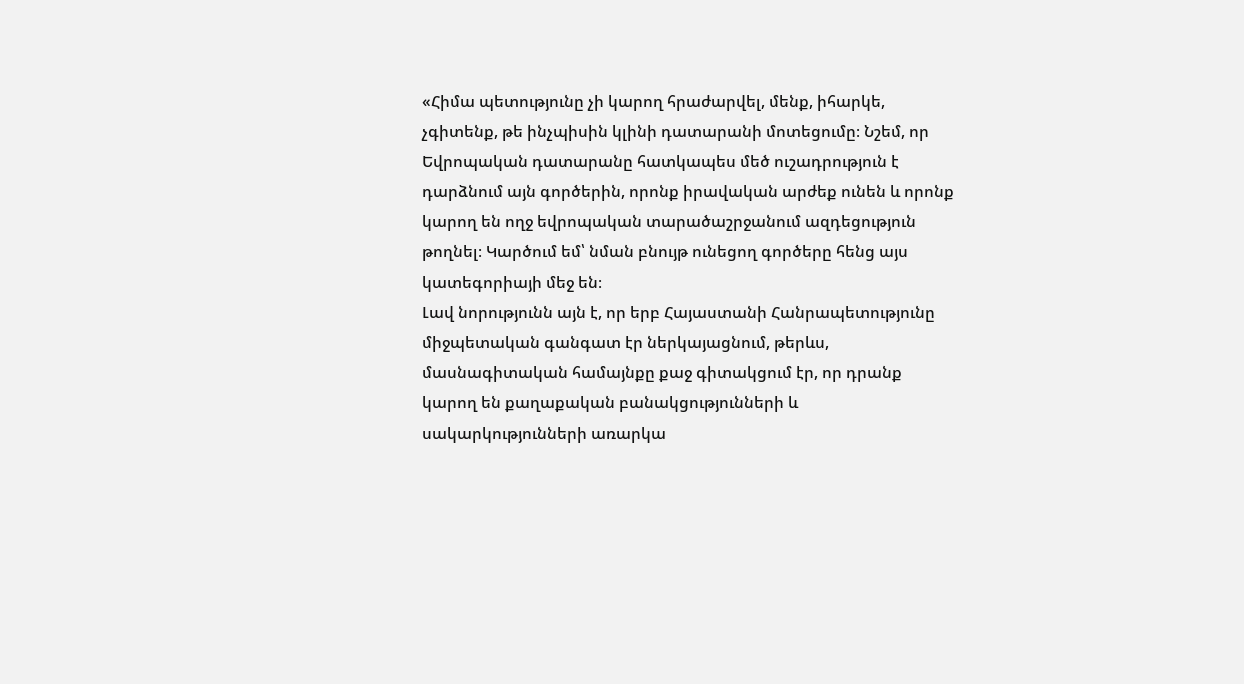«Հիմա պետությունը չի կարող հրաժարվել, մենք, իհարկե, չգիտենք, թե ինչպիսին կլինի դատարանի մոտեցումը։ Նշեմ, որ Եվրոպական դատարանը հատկապես մեծ ուշադրություն է դարձնում այն գործերին, որոնք իրավական արժեք ունեն և որոնք կարող են ողջ եվրոպական տարածաշրջանում ազդեցություն թողնել։ Կարծում եմ՝ նման բնույթ ունեցող գործերը հենց այս կատեգորիայի մեջ են։
Լավ նորությունն այն է, որ երբ Հայաստանի Հանրապետությունը միջպետական գանգատ էր ներկայացնում, թերևս, մասնագիտական համայնքը քաջ գիտակցում էր, որ դրանք կարող են քաղաքական բանակցությունների և սակարկությունների առարկա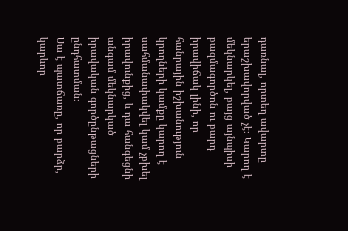դառնալ, որտեղ ավարտը երաշխավորված չէ։ Կարող է մեկնարկել, բայց այնպիսի բազմագործոն ու բարդ իրավիճակ լինի, որ հանրային իշխանություն կրողների կամքը կարող է սահմանափակվել կամ չբխել իրավունքից, և դա հանգեցնի անգամ մեկնարկած իրավական գործընթացների ընդհատման։
Սա է պատճառը, որ բարձր, կարևոր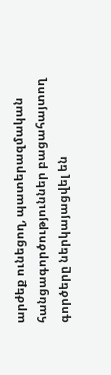արժեք ունեցող, պատերազմական հանցագործություններ բացահայտող գործերը ներկայացվել են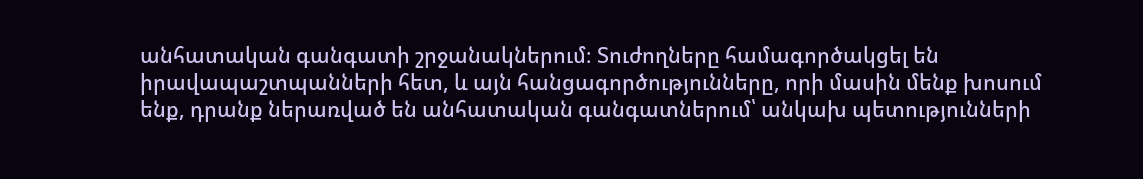անհատական գանգատի շրջանակներում։ Տուժողները համագործակցել են իրավապաշտպանների հետ, և այն հանցագործությունները, որի մասին մենք խոսում ենք, դրանք ներառված են անհատական գանգատներում՝ անկախ պետությունների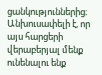ցանկություններից։ Անխուսափելի է, որ այս հարցերի վերաբերյալ մենք ունենալու ենք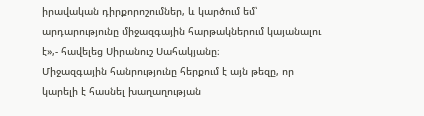իրավական դիրքորոշումներ, և կարծում եմ՝ արդարությունը միջազգային հարթակներում կայանալու է»,- հավելեց Սիրանուշ Սահակյանը։
Միջազգային հանրությունը հերքում է այն թեզը, որ կարելի է հասնել խաղաղության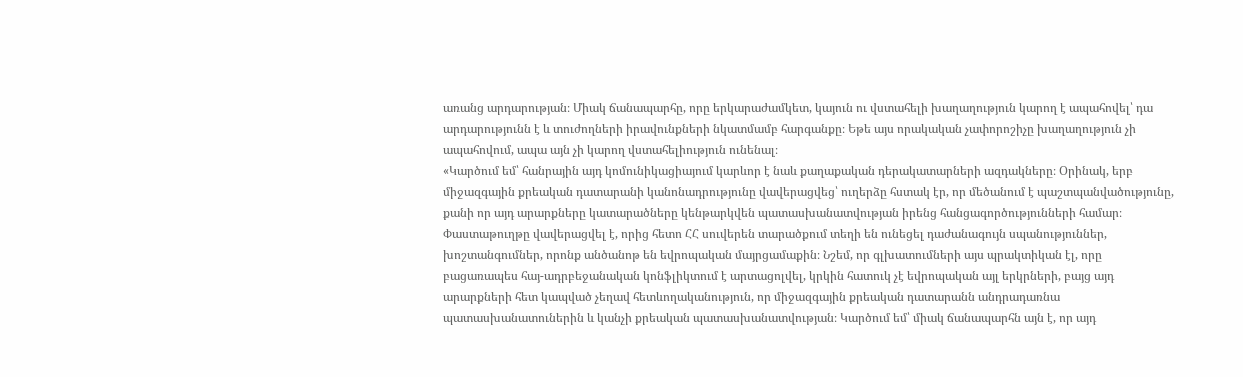առանց արդարության։ Միակ ճանապարհը, որը երկարաժամկետ, կայուն ու վստահելի խաղաղություն կարող է ապահովել՝ դա արդարությունն է և տուժողների իրավունքների նկատմամբ հարգանքը։ Եթե այս որակական չափորոշիչը խաղաղություն չի ապահովում, ապա այն չի կարող վստահելիություն ունենալ։
«Կարծում եմ՝ հանրային այդ կոմունիկացիայում կարևոր է նաև քաղաքական դերակատարների ազդակները։ Օրինակ, երբ միջազգային քրեական դատարանի կանոնադրությունը վավերացվեց՝ ուղերձը հստակ էր, որ մեծանում է պաշտպանվածությունը, քանի որ այդ արարքները կատարածները կենթարկվեն պատասխանատվության իրենց հանցագործությունների համար։
Փաստաթուղթը վավերացվել է, որից հետո ՀՀ սուվերեն տարածքում տեղի են ունեցել դաժանագույն սպանություններ, խոշտանգումներ, որոնք անծանոթ են եվրոպական մայրցամաքին։ Նշեմ, որ գլխատումների այս պրակտիկան էլ, որը բացառապես հայ-ադրբեջանական կոնֆլիկտում է արտացոլվել, կրկին հատուկ չէ եվրոպական այլ երկրների, բայց այդ արարքների հետ կապված չեղավ հետևողականություն, որ միջազգային քրեական դատարանն անդրադառնա պատասխանատուներին և կանչի քրեական պատասխանատվության։ Կարծում եմ՝ միակ ճանապարհն այն է, որ այդ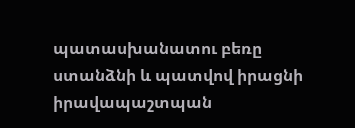պատասխանատու բեռը ստանձնի և պատվով իրացնի իրավապաշտպան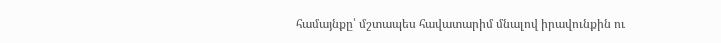համայնքը՝ մշտապես հավատարիմ մնալով իրավունքին ու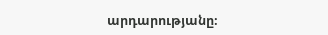արդարությանը։